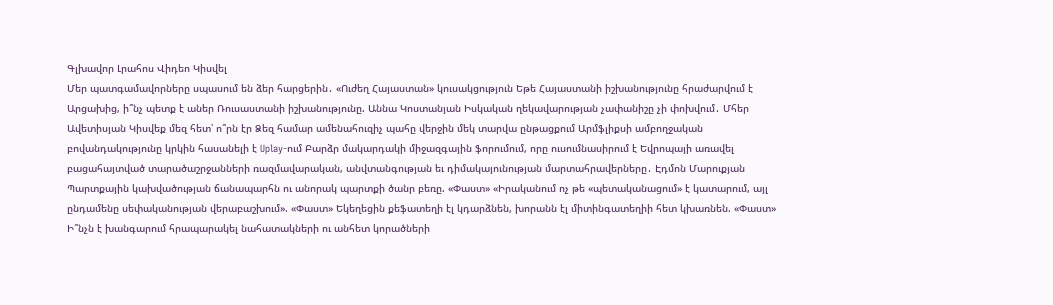Գլխավոր Լրահոս Վիդեո Կիսվել
Մեր պատգամավորները սպասում են ձեր հարցերին․ «Ուժեղ Հայաստան» կուսակցություն Եթե Հայաստանի իշխանությունը հրաժարվում է Արցախից, ի՞նչ պետք է աներ Ռուսաստանի իշխանությունը. Աննա Կոստանյան Իսկական ղեկավարության չափանիշը չի փոխվում․ Մհեր Ավետիսյան Կիսվեք մեզ հետ՝ ո՞րն էր Ձեզ համար ամենահուզիչ պահը վերջին մեկ տարվա ընթացքում Արմֆլիքսի ամբողջական բովանդակությունը կրկին հասանելի է Uplay-ում Բարձր մակարդակի միջազգային ֆորումում, որը ուսումնասիրում է Եվրոպայի առավել բացահայտված տարածաշրջանների ռազմավարական, անվտանգության եւ դիմակայունության մարտահրավերները․ Էդմոն Մարուքյան Պարտքային կախվածության ճանապարհն ու անորակ պարտքի ծանր բեռը. «Փաստ» «Իրականում ոչ թե «պետականացում» է կատարում, այլ ընդամենը սեփականության վերաբաշխում». «Փաստ» Եկեղեցին քեֆատեղի էլ կդարձնեն, խորանն էլ միտինգատեղիի հետ կխառնեն. «Փաստ» Ի՞նչն է խանգարում հրապարակել նահատակների ու անհետ կորածների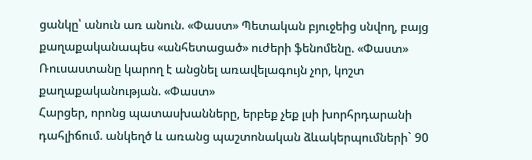ցանկը՝ անուն առ անուն. «Փաստ» Պետական բյուջեից սնվող, բայց քաղաքականապես «անհետացած» ուժերի ֆենոմենը. «Փաստ» Ռուսաստանը կարող է անցնել առավելագույն չոր, կոշտ քաղաքականության. «Փաստ»
Հարցեր, որոնց պատասխանները, երբեք չեք լսի խորհրդարանի դահլիճում. անկեղծ և առանց պաշտոնական ձևակերպումների` 90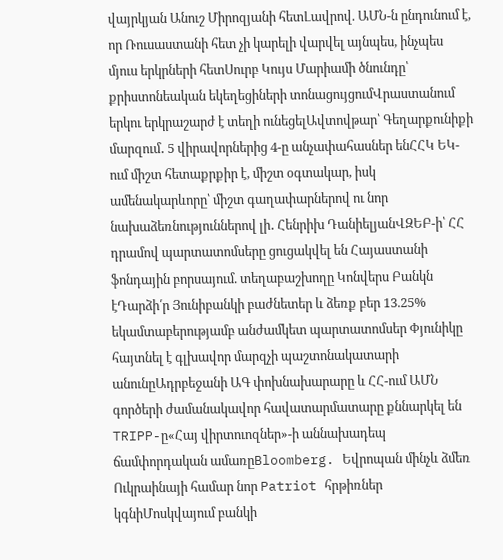վայրկյան Անուշ Միրոզյանի հետԼավրով. ԱՄՆ-ն ընդունում է, որ Ռուսաստանի հետ չի կարելի վարվել այնպես, ինչպես մյուս երկրների հետՍուրբ Կույս Մարիամի ծնունդը՝ քրիստոնեական եկեղեցիների տոնացույցումՎրաստանում երկու երկրաշարժ է տեղի ունեցելԱվտովթար՝ Գեղարքունիքի մարզում․ 5 վիրավորներից 4-ը անչափահասներ ենՀՀԿ ԵԿ-ում միշտ հետաքրքիր է, միշտ օգտակար, իսկ ամենակարևորը՝ միշտ գաղափարներով ու նոր նախաձեռնություններով լի․ Հենրիխ ԴանիելյանՎԶԵԲ-ի՝ ՀՀ դրամով պարտատոմսերը ցուցակվել են Հայաստանի ֆոնդային բորսայում. տեղաբաշխողը Կոնվերս Բանկն էԴարձի՛ր Յունիբանկի բաժնետեր և ձեռք բեր 13.25% եկամտաբերությամբ անժամկետ պարտատոմսեր Փյունիկը հայտնել է գլխավոր մարզչի պաշտոնակատարի անունըԱդրբեջանի ԱԳ փոխնախարարը և ՀՀ-ում ԱՄՆ գործերի ժամանակավոր հավատարմատարը քննարկել են TRIPP-ը«Հայ վիրտուոզներ»-ի աննախադեպ ճամփորդական ամառըBloomberg. Եվրոպան մինչև ձմեռ Ուկրաինայի համար նոր Patriot հրթիռներ կգնիՄոսկվայում բանկի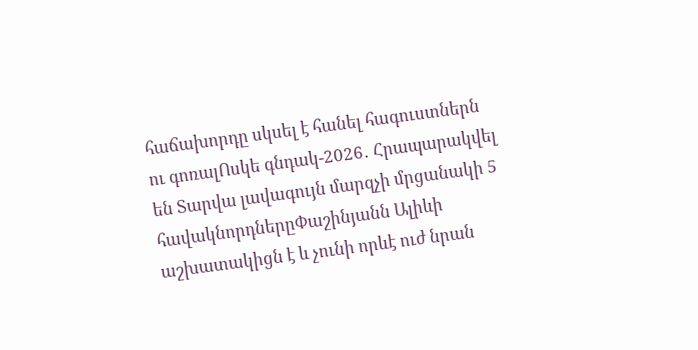հաճախորդը սկսել է հանել հագուստներն ու գոռալՈսկե գնդակ-2026․ Հրապարակվել են Տարվա լավագույն մարզչի մրցանակի 5 հավակնորդներըՓաշինյանն Ալիևի աշխատակիցն է և չունի որևէ ուժ նրան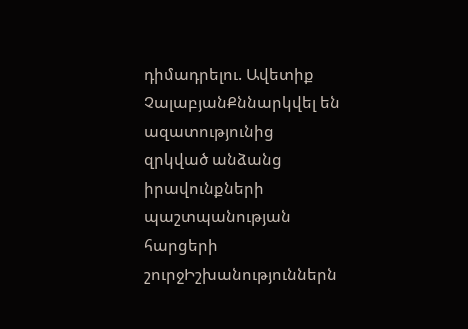դիմադրելու. Ավետիք ՉալաբյանՔննարկվել են ազատությունից զրկված անձանց իրավունքների պաշտպանության հարցերի շուրջԻշխանություններն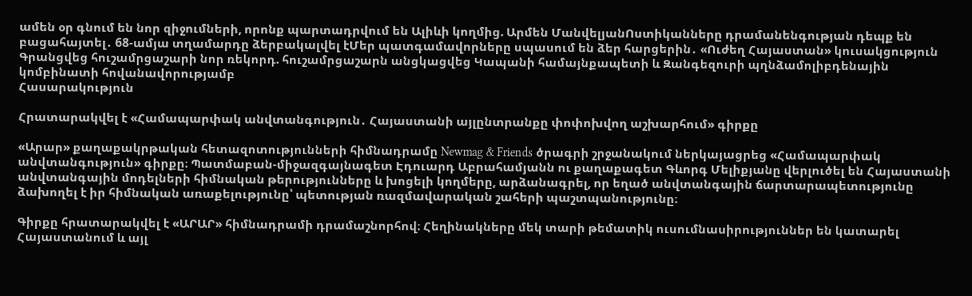ամեն օր գնում են նոր զիջումների, որոնք պարտադրվում են Ալիևի կողմից. Արմեն ՄանվելյանՈստիկանները դրամանենգության դեպք են բացահայտել․ 68-ամյա տղամարդը ձերբակալվել էՄեր պատգամավորները սպասում են ձեր հարցերին․ «Ուժեղ Հայաստան» կուսակցություն Գրանցվեց հուշամրցաշարի նոր ռեկորդ. հուշամրցաշարն անցկացվեց Կապանի համայնքապետի և Զանգեզուրի պղնձամոլիբդենային կոմբինատի հովանավորությամբ
Հասարակություն

Հրատարակվել է «Համապարփակ անվտանգություն․ Հայաստանի այլընտրանքը փոփոխվող աշխարհում» գիրքը

«Արար» քաղաքակրթական հետազոտությունների հիմնադրամը Newmag & Friends ծրագրի շրջանակում ներկայացրեց «Համապարփակ անվտանգություն» գիրքը։ Պատմաբան-միջազգայնագետ Էդուարդ Աբրահամյանն ու քաղաքագետ Գևորգ Մելիքյանը վերլուծել են Հայաստանի անվտանգային մոդելների հիմնական թերությունները և խոցելի կողմերը, արձանագրել, որ եղած անվտանգային ճարտարապետությունը ձախողել է իր հիմնական առաքելությունը՝ պետության ռազմավարական շահերի պաշտպանությունը։

Գիրքը հրատարակվել է «ԱՐԱՐ» հիմնադրամի դրամաշնորհով։ Հեղինակները մեկ տարի թեմատիկ ուսումնասիրություններ են կատարել Հայաստանում և այլ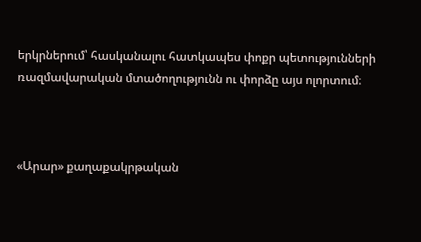երկրներում՝ հասկանալու հատկապես փոքր պետությունների ռազմավարական մտածողությունն ու փորձը այս ոլորտում։



«Արար» քաղաքակրթական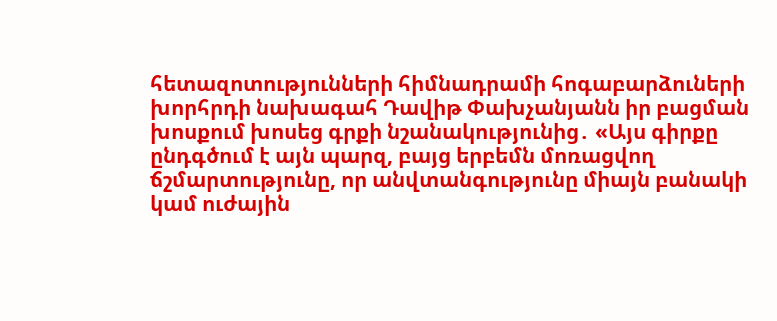հետազոտությունների հիմնադրամի հոգաբարձուների խորհրդի նախագահ Դավիթ Փախչանյանն իր բացման խոսքում խոսեց գրքի նշանակությունից․ «Այս գիրքը ընդգծում է այն պարզ, բայց երբեմն մոռացվող ճշմարտությունը, որ անվտանգությունը միայն բանակի կամ ուժային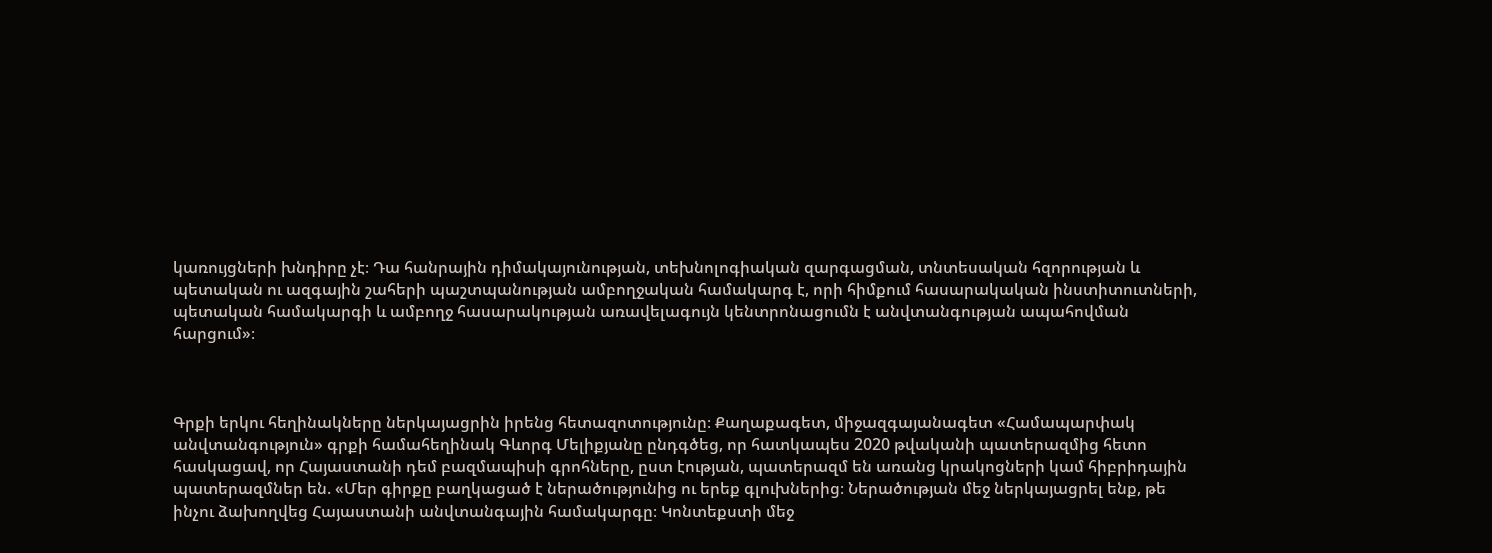կառույցների խնդիրը չէ։ Դա հանրային դիմակայունության, տեխնոլոգիական զարգացման, տնտեսական հզորության և պետական ու ազգային շահերի պաշտպանության ամբողջական համակարգ է, որի հիմքում հասարակական ինստիտուտների, պետական համակարգի և ամբողջ հասարակության առավելագույն կենտրոնացումն է անվտանգության ապահովման հարցում»։



Գրքի երկու հեղինակները ներկայացրին իրենց հետազոտությունը։ Քաղաքագետ, միջազգայանագետ «Համապարփակ անվտանգություն» գրքի համահեղինակ Գևորգ Մելիքյանը ընդգծեց, որ հատկապես 2020 թվականի պատերազմից հետո հասկացավ, որ Հայաստանի դեմ բազմապիսի գրոհները, ըստ էության, պատերազմ են առանց կրակոցների կամ հիբրիդային պատերազմներ են. «Մեր գիրքը բաղկացած է ներածությունից ու երեք գլուխներից։ Ներածության մեջ ներկայացրել ենք, թե ինչու ձախողվեց Հայաստանի անվտանգային համակարգը։ Կոնտեքստի մեջ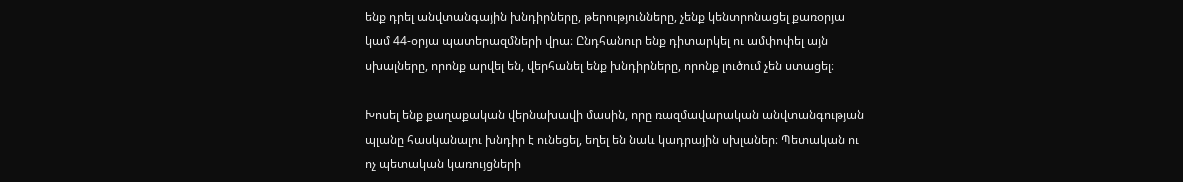ենք դրել անվտանգային խնդիրները, թերությունները, չենք կենտրոնացել քառօրյա կամ 44-օրյա պատերազմների վրա։ Ընդհանուր ենք դիտարկել ու ամփոփել այն սխալները, որոնք արվել են, վերհանել ենք խնդիրները, որոնք լուծում չեն ստացել։

Խոսել ենք քաղաքական վերնախավի մասին, որը ռազմավարական անվտանգության պլանը հասկանալու խնդիր է ունեցել, եղել են նաև կադրային սխլաներ։ Պետական ու ոչ պետական կառույցների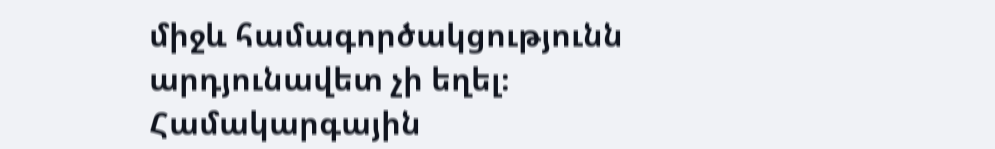միջև համագործակցությունն արդյունավետ չի եղել։ Համակարգային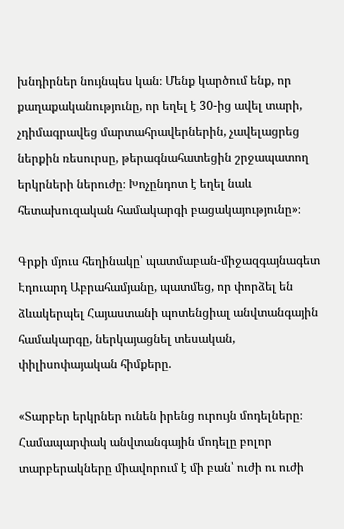խնդիրներ նույնպես կան։ Մենք կարծում ենք, որ քաղաքականությունը, որ եղել է 30-ից ավել տարի, չդիմագրավեց մարտահրավերներին, չավելացրեց ներքին ռեսուրսը, թերագնահատեցին շրջապատող երկրների ներուժը։ Խոչընդոտ է եղել նաև հետախուզական համակարգի բացակայությունը»։

Գրքի մյուս հեղինակը՝ պատմաբան-միջազգայնագետ Էդուարդ Աբրահամյանը, պատմեց, որ փորձել են ձևակերպել Հայաստանի պոտենցիալ անվտանգային համակարգը, ներկայացնել տեսական, փիլիսոփայական հիմքերը.

«Տարբեր երկրներ ունեն իրենց ուրույն մոդելները։ Համապարփակ անվտանգային մոդելը բոլոր տարբերակները միավորում է մի բան՝ ուժի ու ուժի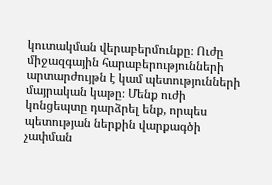կուտակման վերաբերմունքը։ Ուժը միջազգային հարաբերությունների արտարժույթն է կամ պետությունների մայրական կաթը։ Մենք ուժի կոնցեպտը դարձրել ենք, որպես պետության ներքին վարքագծի չափման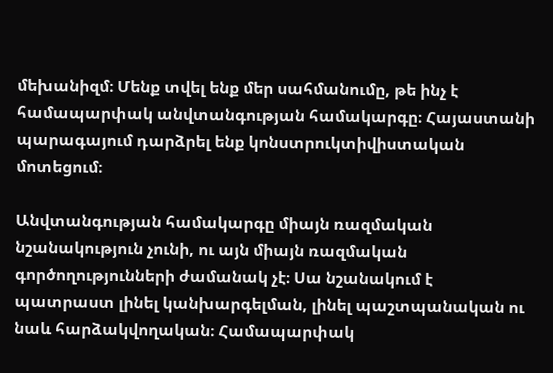մեխանիզմ։ Մենք տվել ենք մեր սահմանումը, թե ինչ է համապարփակ անվտանգության համակարգը։ Հայաստանի պարագայում դարձրել ենք կոնստրուկտիվիստական մոտեցում։

Անվտանգության համակարգը միայն ռազմական նշանակություն չունի, ու այն միայն ռազմական գործողությունների ժամանակ չէ։ Սա նշանակում է պատրաստ լինել կանխարգելման, լինել պաշտպանական ու նաև հարձակվողական։ Համապարփակ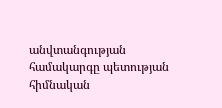անվտանգության համակարգը պետության հիմնական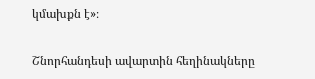կմախքն է»։

Շնորհանդեսի ավարտին հեղինակները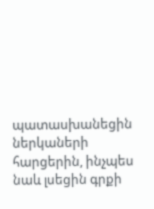պատասխանեցին ներկաների հարցերին, ինչպես նաև լսեցին գրքի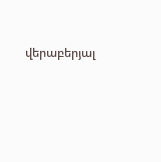վերաբերյալ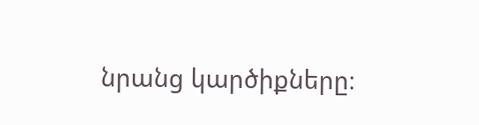նրանց կարծիքները։